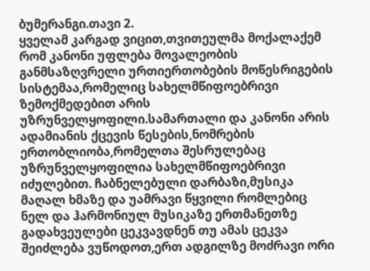ბუმერანგი.თავი 2.
ყველამ კარგად ვიცით,თვითეულმა მოქალაქემ რომ კანონი უფლება მოვალეობის განმსაზღვრელი ურთიერთობების მოწესრიგების სისტემაა,რომელიც სახელმწიფოებრივი ზემოქმედებით არის უზრუნველყოფილი.სამართალი და კანონი არის ადამიანის ქცევის წესების,ნომრების ერთობლიობა,რომელთა შესრულებაც უზრუნველყოფილია სახელმწიფოებრივი იძულებით. ჩაბნელებული დარბაზი,მუსიკა მაღალ ხმაზე და უამრავი წყვილი რომლებიც ნელ და ჰარმონიულ მუსიკაზე ერთმანეთზე გადახვეულები ცეკვავდნენ თუ ამას ცეკვა შეიძლება ვუწოდოთ,ერთ ადგილზე მოძრავი ორი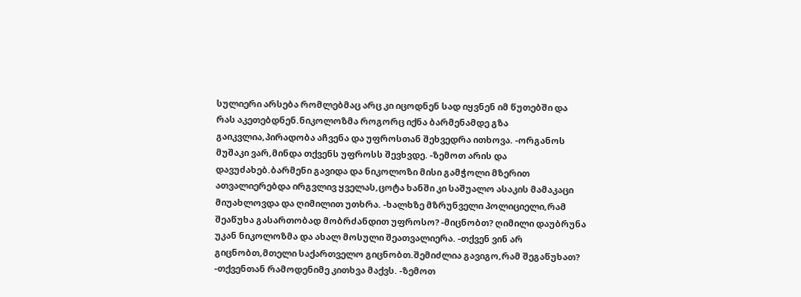სულიერი არსება რომლებმაც არც კი იცოდნენ სად იყვნენ იმ წუთებში და რას აკეთებდნენ.ნიკოლოზმა როგორც იქნა ბარმენამდე გზა გაიკვლია,პირადობა აჩვენა და უფროსთან შეხვედრა ითხოვა. -ორგანოს მუშაკი ვარ,მინდა თქვენს უფროსს შევხვდე. -ზემოთ არის და დავუძახებ.ბარმენი გავიდა და ნიკოლოზი მისი გამჭოლი მზერით ათვალიერებდა ირგვლივ ყველას,ცოტა ხანში კი საშუალო ასაკის მამაკაცი მიუახლოვდა და ღიმილით უთხრა. -ხალხზე მზრუნველი პოლიციელი,რამ შეაწუხა გასართობად მობრძანდით უფროსო? -მიცნობთ? ღიმილი დაუბრუნა უკან ნიკოლოზმა და ახალ მოსული შეათვალიერა. -თქვენ ვინ არ გიცნობთ,მთელი საქართველო გიცნობთ.შემიძლია გავიგო,რამ შეგაწუხათ? -თქვენთან რამოდენიმე კითხვა მაქვს. -ზემოთ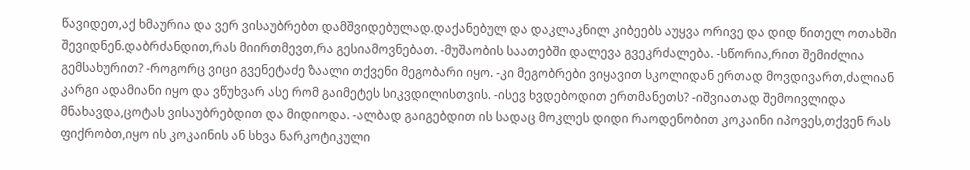წავიდეთ,აქ ხმაურია და ვერ ვისაუბრებთ დამშვიდებულად.დაქანებულ და დაკლაკნილ კიბეებს აუყვა ორივე და დიდ წითელ ოთახში შევიდნენ.დაბრძანდით,რას მიირთმევთ,რა გესიამოვნებათ. -მუშაობის საათებში დალევა გვეკრძალება. -სწორია,რით შემიძლია გემსახურით? -როგორც ვიცი გვენეტაძე ზაალი თქვენი მეგობარი იყო. -კი მეგობრები ვიყავით სკოლიდან ერთად მოვდივართ,ძალიან კარგი ადამიანი იყო და ვწუხვარ ასე რომ გაიმეტეს სიკვდილისთვის. -ისევ ხვდებოდით ერთმანეთს? -იშვიათად შემოივლიდა მნახავდა,ცოტას ვისაუბრებდით და მიდიოდა. -ალბად გაიგებდით ის სადაც მოკლეს დიდი რაოდენობით კოკაინი იპოვეს,თქვენ რას ფიქრობთ,იყო ის კოკაინის ან სხვა ნარკოტიკული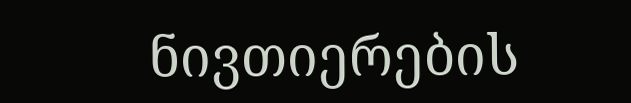ნივთიერების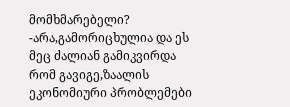მომხმარებელი? -არა,გამორიცხულია და ეს მეც ძალიან გამიკვირდა რომ გავიგე,ზაალის ეკონომიური პრობლემები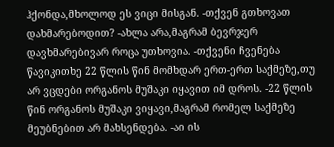ჰქონდა,მხოლოდ ეს ვიცი მისგან. -თქვენ გთხოვათ დახმარებოდით? -ახლა არა,მაგრამ ბევრჯერ დავხმარებივარ როცა უთხოვია. -თქვენი ჩვენება წავიკითხე 22 წლის წინ მომხდარ ერთ-ერთ საქმეზე,თუ არ ვცდები ორგანოს მუშაკი იყავით იმ დროს. -22 წლის წინ ორგანოს მუშაკი ვიყავი,მაგრამ რომელ საქმეზე მეუბნებით არ მახსენდება. -აი ის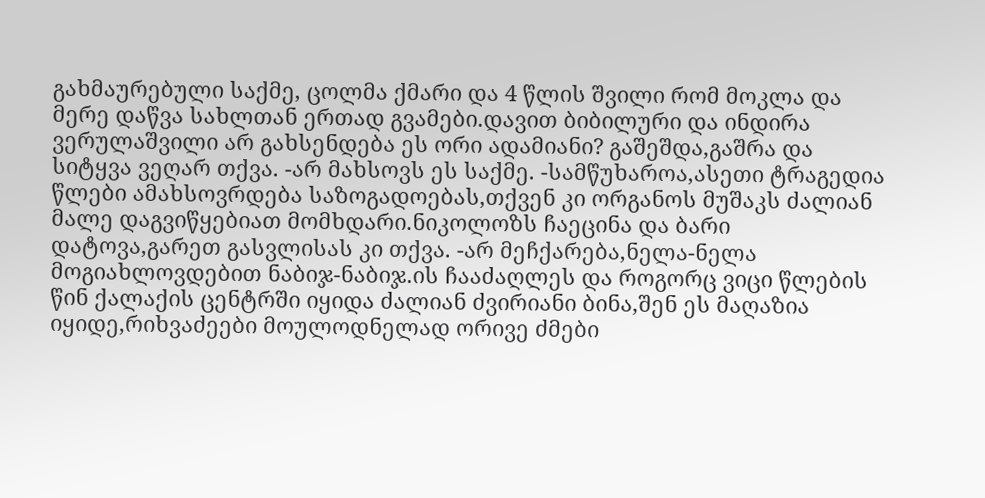გახმაურებული საქმე, ცოლმა ქმარი და 4 წლის შვილი რომ მოკლა და მერე დაწვა სახლთან ერთად გვამები.დავით ბიბილური და ინდირა ვერულაშვილი არ გახსენდება ეს ორი ადამიანი? გაშეშდა,გაშრა და სიტყვა ვეღარ თქვა. -არ მახსოვს ეს საქმე. -სამწუხაროა,ასეთი ტრაგედია წლები ამახსოვრდება საზოგადოებას,თქვენ კი ორგანოს მუშაკს ძალიან მალე დაგვიწყებიათ მომხდარი.ნიკოლოზს ჩაეცინა და ბარი დატოვა,გარეთ გასვლისას კი თქვა. -არ მეჩქარება,ნელა-ნელა მოგიახლოვდებით ნაბიჯ-ნაბიჯ.ის ჩააძაღლეს და როგორც ვიცი წლების წინ ქალაქის ცენტრში იყიდა ძალიან ძვირიანი ბინა,შენ ეს მაღაზია იყიდე,რიხვაძეები მოულოდნელად ორივე ძმები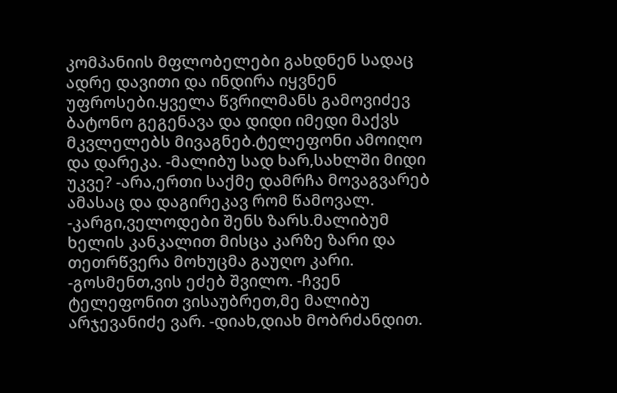კომპანიის მფლობელები გახდნენ სადაც ადრე დავითი და ინდირა იყვნენ უფროსები.ყველა წვრილმანს გამოვიძევ ბატონო გეგენავა და დიდი იმედი მაქვს მკვლელებს მივაგნებ.ტელეფონი ამოიღო და დარეკა. -მალიბუ სად ხარ,სახლში მიდი უკვე? -არა,ერთი საქმე დამრჩა მოვაგვარებ ამასაც და დაგირეკავ რომ წამოვალ. -კარგი,ველოდები შენს ზარს.მალიბუმ ხელის კანკალით მისცა კარზე ზარი და თეთრწვერა მოხუცმა გაუღო კარი. -გოსმენთ,ვის ეძებ შვილო. -ჩვენ ტელეფონით ვისაუბრეთ,მე მალიბუ არჯევანიძე ვარ. -დიახ,დიახ მობრძანდით.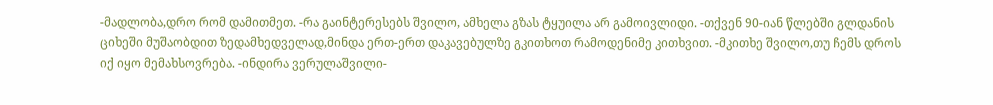-მადლობა,დრო რომ დამითმეთ. -რა გაინტერესებს შვილო, ამხელა გზას ტყუილა არ გამოივლიდი. -თქვენ 90-იან წლებში გლდანის ციხეში მუშაობდით ზედამხედველად,მინდა ერთ-ერთ დაკავებულზე გკითხოთ რამოდენიმე კითხვით. -მკითხე შვილო,თუ ჩემს დროს იქ იყო მემახსოვრება. -ინდირა ვერულაშვილი-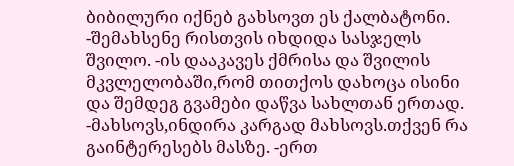ბიბილური იქნებ გახსოვთ ეს ქალბატონი. -შემახსენე რისთვის იხდიდა სასჯელს შვილო. -ის დააკავეს ქმრისა და შვილის მკვლელობაში,რომ თითქოს დახოცა ისინი და შემდეგ გვამები დაწვა სახლთან ერთად. -მახსოვს,ინდირა კარგად მახსოვს.თქვენ რა გაინტერესებს მასზე. -ერთ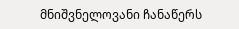მნიშვნელოვანი ჩანაწერს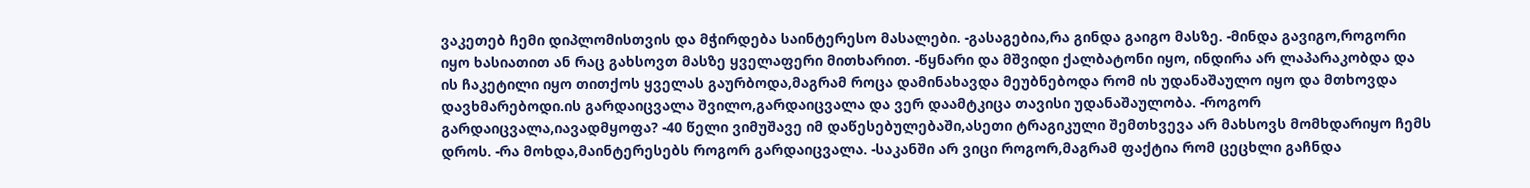ვაკეთებ ჩემი დიპლომისთვის და მჭირდება საინტერესო მასალები. -გასაგებია,რა გინდა გაიგო მასზე. -მინდა გავიგო,როგორი იყო ხასიათით ან რაც გახსოვთ მასზე ყველაფერი მითხარით. -წყნარი და მშვიდი ქალბატონი იყო, ინდირა არ ლაპარაკობდა და ის ჩაკეტილი იყო თითქოს ყველას გაურბოდა,მაგრამ როცა დამინახავდა მეუბნებოდა რომ ის უდანაშაულო იყო და მთხოვდა დავხმარებოდი.ის გარდაიცვალა შვილო,გარდაიცვალა და ვერ დაამტკიცა თავისი უდანაშაულობა. -როგორ გარდაიცვალა,იავადმყოფა? -40 წელი ვიმუშავე იმ დაწესებულებაში,ასეთი ტრაგიკული შემთხვევა არ მახსოვს მომხდარიყო ჩემს დროს. -რა მოხდა,მაინტერესებს როგორ გარდაიცვალა. -საკანში არ ვიცი როგორ,მაგრამ ფაქტია რომ ცეცხლი გაჩნდა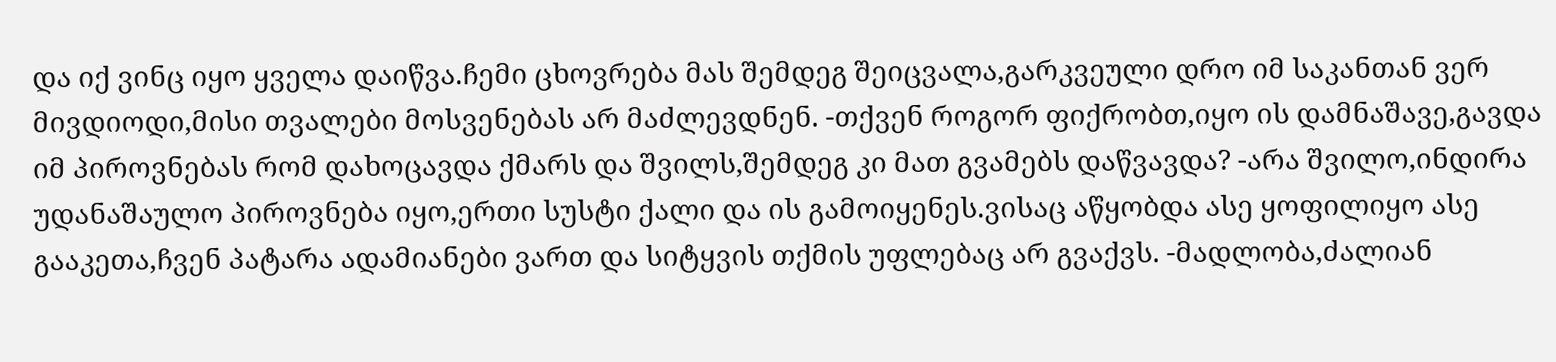და იქ ვინც იყო ყველა დაიწვა.ჩემი ცხოვრება მას შემდეგ შეიცვალა,გარკვეული დრო იმ საკანთან ვერ მივდიოდი,მისი თვალები მოსვენებას არ მაძლევდნენ. -თქვენ როგორ ფიქრობთ,იყო ის დამნაშავე,გავდა იმ პიროვნებას რომ დახოცავდა ქმარს და შვილს,შემდეგ კი მათ გვამებს დაწვავდა? -არა შვილო,ინდირა უდანაშაულო პიროვნება იყო,ერთი სუსტი ქალი და ის გამოიყენეს.ვისაც აწყობდა ასე ყოფილიყო ასე გააკეთა,ჩვენ პატარა ადამიანები ვართ და სიტყვის თქმის უფლებაც არ გვაქვს. -მადლობა,ძალიან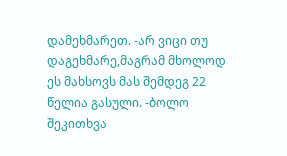დამეხმარეთ. -არ ვიცი თუ დაგეხმარე,მაგრამ მხოლოდ ეს მახსოვს მას შემდეგ 22 წელია გასული. -ბოლო შეკითხვა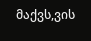მაქვს,ვის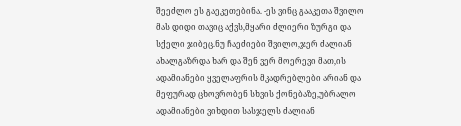შეეძლო ეს გაეკეთებინა. -ეს ვინც გააკეთა შვილო მას დიდი თავიც აქვს,მყარი ძლიერი ზურგი და სქელი ჯიბეც.ნუ ჩაეძიები შვილო,ჯერ ძალიან ახალგაზრდა ხარ და შენ ვერ მოერევი მათ,ის ადამიანები ყველაფრის მკადრებლები არიან და მეფურად ცხოვრობენ სხვის ქონებაზე,უბრალო ადამიანები ვიხდით სასჯელს ძალიან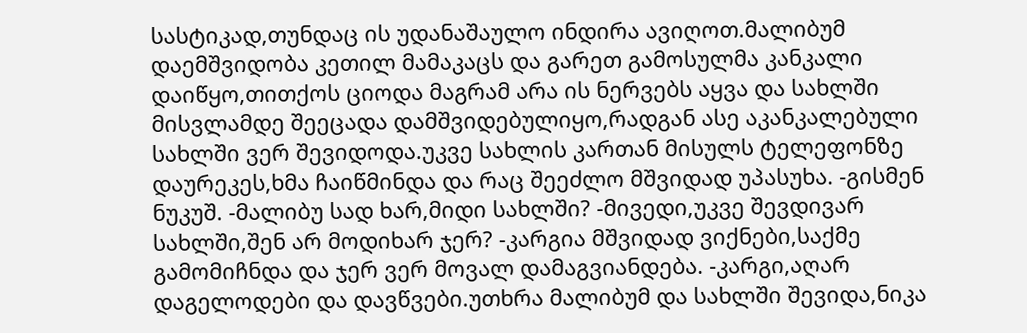სასტიკად,თუნდაც ის უდანაშაულო ინდირა ავიღოთ.მალიბუმ დაემშვიდობა კეთილ მამაკაცს და გარეთ გამოსულმა კანკალი დაიწყო,თითქოს ციოდა მაგრამ არა ის ნერვებს აყვა და სახლში მისვლამდე შეეცადა დამშვიდებულიყო,რადგან ასე აკანკალებული სახლში ვერ შევიდოდა.უკვე სახლის კართან მისულს ტელეფონზე დაურეკეს,ხმა ჩაიწმინდა და რაც შეეძლო მშვიდად უპასუხა. -გისმენ ნუკუშ. -მალიბუ სად ხარ,მიდი სახლში? -მივედი,უკვე შევდივარ სახლში,შენ არ მოდიხარ ჯერ? -კარგია მშვიდად ვიქნები,საქმე გამომიჩნდა და ჯერ ვერ მოვალ დამაგვიანდება. -კარგი,აღარ დაგელოდები და დავწვები.უთხრა მალიბუმ და სახლში შევიდა,ნიკა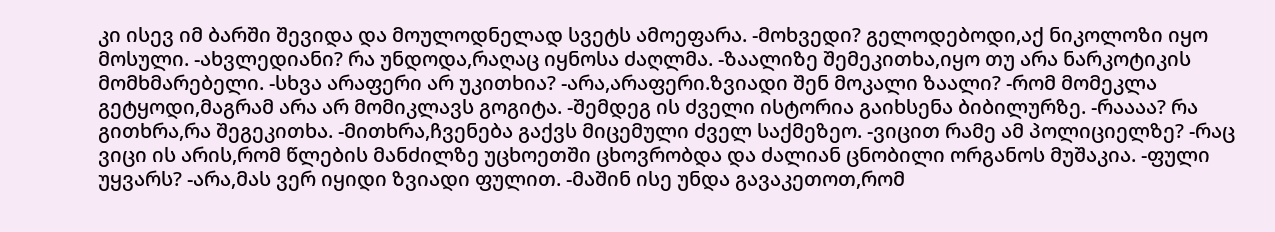კი ისევ იმ ბარში შევიდა და მოულოდნელად სვეტს ამოეფარა. -მოხვედი? გელოდებოდი,აქ ნიკოლოზი იყო მოსული. -ახვლედიანი? რა უნდოდა,რაღაც იყნოსა ძაღლმა. -ზაალიზე შემეკითხა,იყო თუ არა ნარკოტიკის მომხმარებელი. -სხვა არაფერი არ უკითხია? -არა,არაფერი.ზვიადი შენ მოკალი ზაალი? -რომ მომეკლა გეტყოდი,მაგრამ არა არ მომიკლავს გოგიტა. -შემდეგ ის ძველი ისტორია გაიხსენა ბიბილურზე. -რაააა? რა გითხრა,რა შეგეკითხა. -მითხრა,ჩვენება გაქვს მიცემული ძველ საქმეზეო. -ვიცით რამე ამ პოლიციელზე? -რაც ვიცი ის არის,რომ წლების მანძილზე უცხოეთში ცხოვრობდა და ძალიან ცნობილი ორგანოს მუშაკია. -ფული უყვარს? -არა,მას ვერ იყიდი ზვიადი ფულით. -მაშინ ისე უნდა გავაკეთოთ,რომ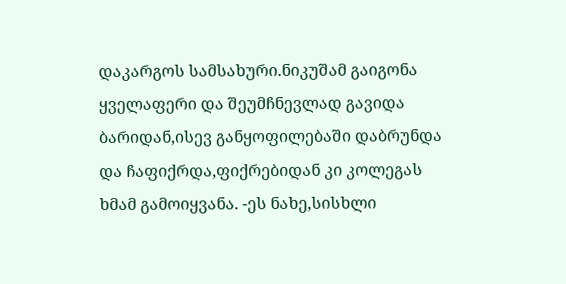დაკარგოს სამსახური.ნიკუშამ გაიგონა ყველაფერი და შეუმჩნევლად გავიდა ბარიდან,ისევ განყოფილებაში დაბრუნდა და ჩაფიქრდა,ფიქრებიდან კი კოლეგას ხმამ გამოიყვანა. -ეს ნახე,სისხლი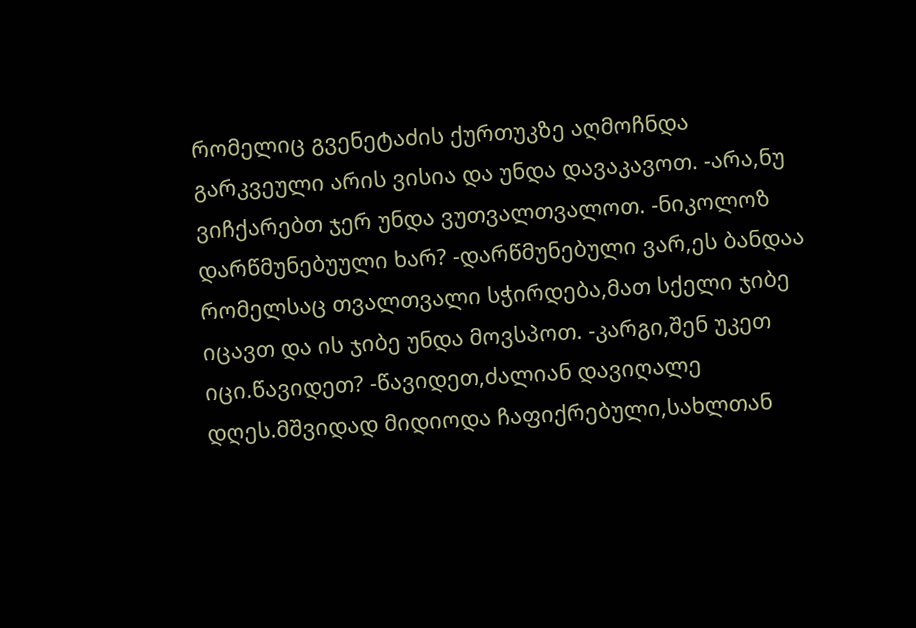რომელიც გვენეტაძის ქურთუკზე აღმოჩნდა გარკვეული არის ვისია და უნდა დავაკავოთ. -არა,ნუ ვიჩქარებთ ჯერ უნდა ვუთვალთვალოთ. -ნიკოლოზ დარწმუნებუული ხარ? -დარწმუნებული ვარ,ეს ბანდაა რომელსაც თვალთვალი სჭირდება,მათ სქელი ჯიბე იცავთ და ის ჯიბე უნდა მოვსპოთ. -კარგი,შენ უკეთ იცი.წავიდეთ? -წავიდეთ,ძალიან დავიღალე დღეს.მშვიდად მიდიოდა ჩაფიქრებული,სახლთან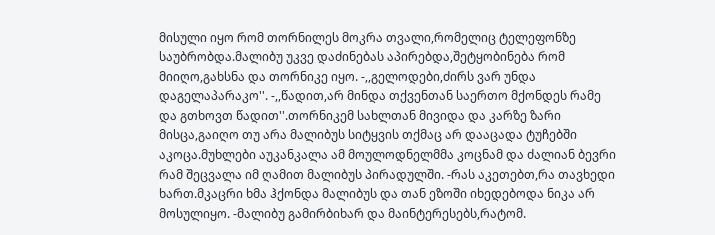მისული იყო რომ თორნილეს მოკრა თვალი,რომელიც ტელეფონზე საუბრობდა.მალიბუ უკვე დაძინებას აპირებდა,შეტყობინება რომ მიიღო,გახსნა და თორნიკე იყო. -,,გელოდები,ძირს ვარ უნდა დაგელაპარაკო''. -,,წადით,არ მინდა თქვენთან საერთო მქონდეს რამე და გთხოვთ წადით''.თორნიკემ სახლთან მივიდა და კარზე ზარი მისცა,გაიღო თუ არა მალიბუს სიტყვის თქმაც არ დააცადა ტუჩებში აკოცა.მუხლები აუკანკალა ამ მოულოდნელმმა კოცნამ და ძალიან ბევრი რამ შეცვალა იმ ღამით მალიბუს პირადულში. -რას აკეთებთ,რა თავხედი ხართ.მკაცრი ხმა ჰქონდა მალიბუს და თან ეზოში იხედებოდა ნიკა არ მოსულიყო. -მალიბუ გამირბიხარ და მაინტერესებს,რატომ.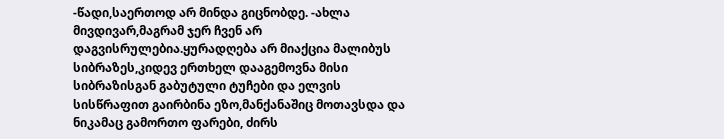-წადი,საერთოდ არ მინდა გიცნობდე. -ახლა მივდივარ,მაგრამ ჯერ ჩვენ არ დაგვისრულებია.ყურადღება არ მიაქცია მალიბუს სიბრაზეს,კიდევ ერთხელ დააგემოვნა მისი სიბრაზისგან გაბუტული ტუჩები და ელვის სისწრაფით გაირბინა ეზო,მანქანაშიც მოთავსდა და ნიკამაც გამორთო ფარები, ძირს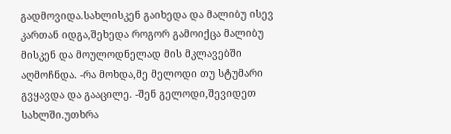გადმოვიდა.სახლისკენ გაიხედა და მალიბუ ისევ კართან იდგა,შეხედა როგორ გამოიქცა მალიბუ მისკენ და მოულოდნელად მის მკლავებში აღმოჩნდა. -რა მოხდა,მე მელოდი თუ სტუმარი გვყავდა და გააცილე. -შენ გელოდი,შევიდეთ სახლში.უთხრა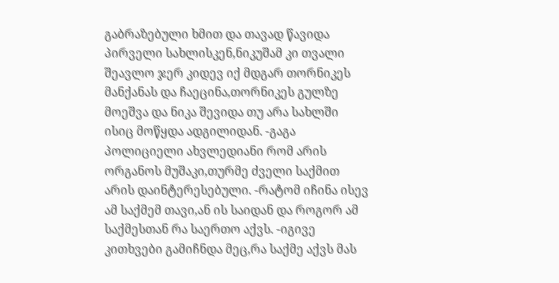გაბრაზებული ხმით და თავად წავიდა პირველი სახლისკენ,ნიკუშამ კი თვალი შეავლო ჯერ კიდევ იქ მდგარ თორნიკეს მანქანას და ჩაეცინა,თორნიკეს გულზე მოეშვა და ნიკა შევიდა თუ არა სახლში ისიც მოწყდა ადგილიდან. -გაგა პოლიციელი ახვლედიანი რომ არის ორგანოს მუშაკი,თურმე ძველი საქმით არის დაინტერესებული. -რატომ იჩინა ისევ ამ საქმემ თავი,ან ის საიდან და როგორ ამ საქმესთან რა საერთო აქვს. -იგივე კითხვები გამიჩნდა მეც,რა საქმე აქვს მას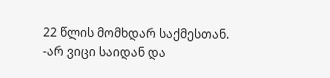22 წლის მომხდარ საქმესთან. -არ ვიცი საიდან და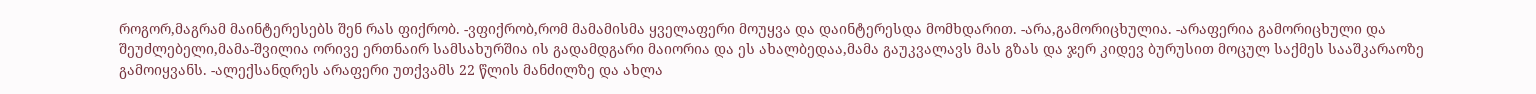როგორ,მაგრამ მაინტერესებს შენ რას ფიქრობ. -ვფიქრობ,რომ მამამისმა ყველაფერი მოუყვა და დაინტერესდა მომხდარით. -არა,გამორიცხულია. -არაფერია გამორიცხული და შეუძლებელი,მამა-შვილია ორივე ერთნაირ სამსახურშია ის გადამდგარი მაიორია და ეს ახალბედაა,მამა გაუკვალავს მას გზას და ჯერ კიდევ ბურუსით მოცულ საქმეს სააშკარაოზე გამოიყვანს. -ალექსანდრეს არაფერი უთქვამს 22 წლის მანძილზე და ახლა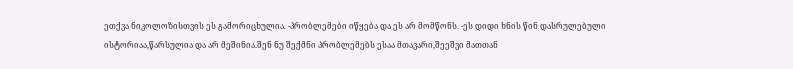ეთქვა ნიკოლოზისთვის ეს გამორიცხულია. -პრობლემები იწყება და ეს არ მომწონს. -ეს დიდი ხნის წინ დასრულებული ისტორიაა,წარსულია და არ მეშინია.შენ ნუ შექმნი პრობლემებს ესაა მთავარი,შეეშვი მათთან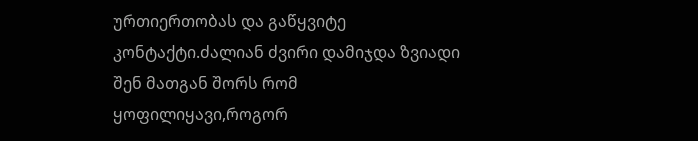ურთიერთობას და გაწყვიტე კონტაქტი.ძალიან ძვირი დამიჯდა ზვიადი შენ მათგან შორს რომ ყოფილიყავი,როგორ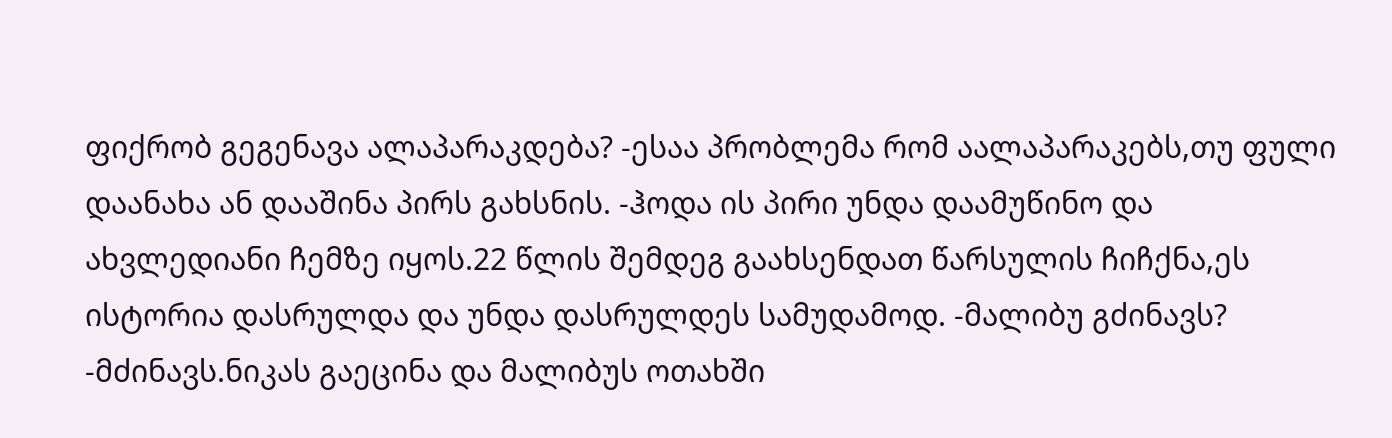ფიქრობ გეგენავა ალაპარაკდება? -ესაა პრობლემა რომ აალაპარაკებს,თუ ფული დაანახა ან დააშინა პირს გახსნის. -ჰოდა ის პირი უნდა დაამუწინო და ახვლედიანი ჩემზე იყოს.22 წლის შემდეგ გაახსენდათ წარსულის ჩიჩქნა,ეს ისტორია დასრულდა და უნდა დასრულდეს სამუდამოდ. -მალიბუ გძინავს? -მძინავს.ნიკას გაეცინა და მალიბუს ოთახში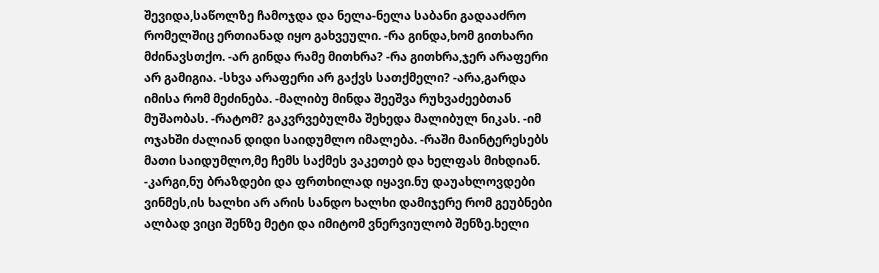შევიდა,საწოლზე ჩამოჯდა და ნელა-ნელა საბანი გადააძრო რომელშიც ერთიანად იყო გახვეული. -რა გინდა,ხომ გითხარი მძინავსთქო. -არ გინდა რამე მითხრა? -რა გითხრა,ჯერ არაფერი არ გამიგია. -სხვა არაფერი არ გაქვს სათქმელი? -არა,გარდა იმისა რომ მეძინება. -მალიბუ მინდა შეეშვა რუხვაძეებთან მუშაობას. -რატომ? გაკვრვებულმა შეხედა მალიბულ ნიკას. -იმ ოჯახში ძალიან დიდი საიდუმლო იმალება. -რაში მაინტერესებს მათი საიდუმლო,მე ჩემს საქმეს ვაკეთებ და ხელფას მიხდიან. -კარგი,ნუ ბრაზდები და ფრთხილად იყავი.ნუ დაუახლოვდები ვინმეს,ის ხალხი არ არის სანდო ხალხი დამიჯერე რომ გეუბნები ალბად ვიცი შენზე მეტი და იმიტომ ვნერვიულობ შენზე.ხელი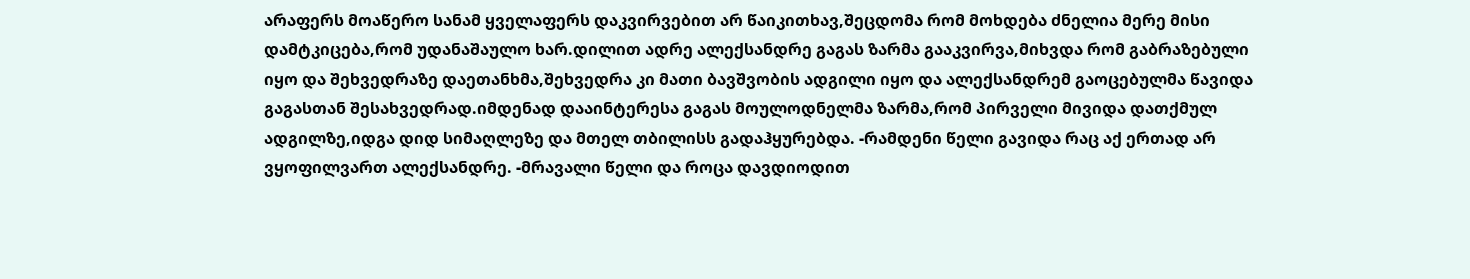არაფერს მოაწერო სანამ ყველაფერს დაკვირვებით არ წაიკითხავ,შეცდომა რომ მოხდება ძნელია მერე მისი დამტკიცება,რომ უდანაშაულო ხარ.დილით ადრე ალექსანდრე გაგას ზარმა გააკვირვა,მიხვდა რომ გაბრაზებული იყო და შეხვედრაზე დაეთანხმა,შეხვედრა კი მათი ბავშვობის ადგილი იყო და ალექსანდრემ გაოცებულმა წავიდა გაგასთან შესახვედრად.იმდენად დააინტერესა გაგას მოულოდნელმა ზარმა,რომ პირველი მივიდა დათქმულ ადგილზე,იდგა დიდ სიმაღლეზე და მთელ თბილისს გადაჰყურებდა. -რამდენი წელი გავიდა რაც აქ ერთად არ ვყოფილვართ ალექსანდრე. -მრავალი წელი და როცა დავდიოდით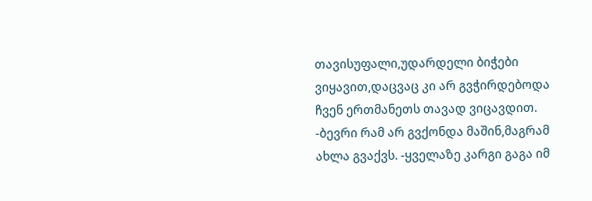თავისუფალი,უდარდელი ბიჭები ვიყავით,დაცვაც კი არ გვჭირდებოდა ჩვენ ერთმანეთს თავად ვიცავდით. -ბევრი რამ არ გვქონდა მაშინ,მაგრამ ახლა გვაქვს. -ყველაზე კარგი გაგა იმ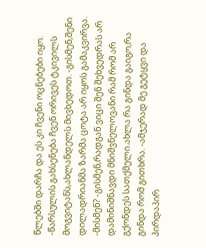წლებში დარჩა და ეს კი ჩვენი ოცნებები იყო. -წარსულის გახსენება ჩვენ ორივეს ტკივილს მოგვიტანს,ახლანდელს მივხედოთ. -გისმენ,შენი დილადრიანმა ზარმა ცოტა არ იყოს გამაკვირვა. -მისმენ? -გისმენ,რადგან ვიცი შენ შეხვედრას არ დამინიშნავდი მნიშვნელოვანი რამ რომ არ გქონდეს სათქმელი.ახლა რა გინდა გაიგო,რა გინდა რომ გითხრა. -ამჯერად მე გეტყვი და პირდაპირ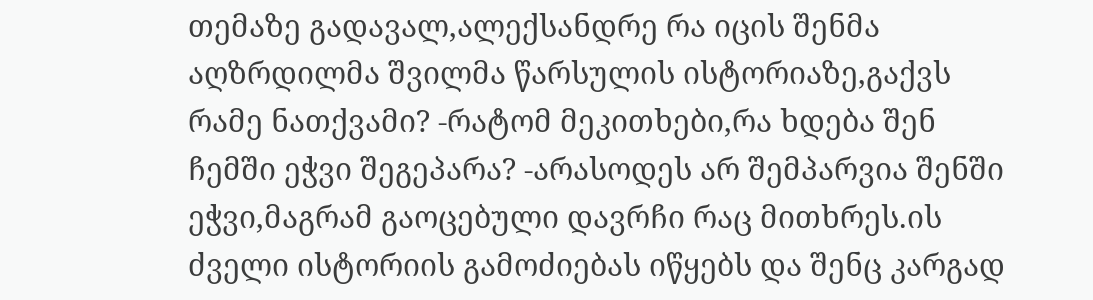თემაზე გადავალ,ალექსანდრე რა იცის შენმა აღზრდილმა შვილმა წარსულის ისტორიაზე,გაქვს რამე ნათქვამი? -რატომ მეკითხები,რა ხდება შენ ჩემში ეჭვი შეგეპარა? -არასოდეს არ შემპარვია შენში ეჭვი,მაგრამ გაოცებული დავრჩი რაც მითხრეს.ის ძველი ისტორიის გამოძიებას იწყებს და შენც კარგად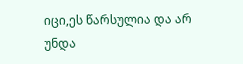იცი,ეს წარსულია და არ უნდა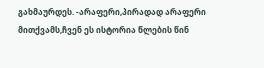გახმაურდეს. -არაფერი,პირადად არაფერი მითქვამს,ჩვენ ეს ისტორია წლების წინ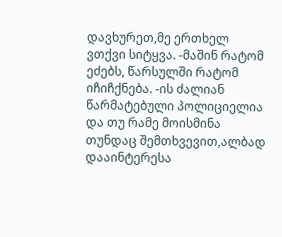დავხურეთ,მე ერთხელ ვთქვი სიტყვა. -მაშინ რატომ ეძებს, წარსულში რატომ იჩიჩქნება. -ის ძალიან წარმატებული პოლიციელია და თუ რამე მოისმინა თუნდაც შემთხვევით,ალბად დააინტერესა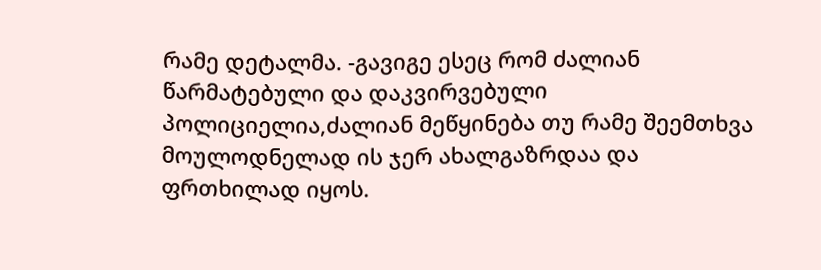რამე დეტალმა. -გავიგე ესეც რომ ძალიან წარმატებული და დაკვირვებული პოლიციელია,ძალიან მეწყინება თუ რამე შეემთხვა მოულოდნელად ის ჯერ ახალგაზრდაა და ფრთხილად იყოს.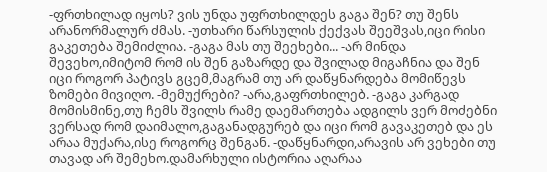-ფრთხილად იყოს? ვის უნდა უფრთხილდეს გაგა შენ? თუ შენს არანორმალურ ძმას. -უთხარი წარსულის ქექვას შეეშვას,იცი რისი გაკეთება შემიძლია. -გაგა მას თუ შეეხები... -არ მინდა შევეხო,იმიტომ რომ ის შენ გაზარდე და შვილად მიგაჩნია და შენ იცი როგორ პატივს გცემ,მაგრამ თუ არ დაწყნარდება მომიწევს ზომები მივიღო. -მემუქრები? -არა,გაფრთხილებ. -გაგა კარგად მომისმინე,თუ ჩემს შვილს რამე დაემართება ადგილს ვერ მოძებნი ვერსად რომ დაიმალო,გაგანადგურებ და იცი რომ გავაკეთებ და ეს არაა მუქარა,ისე როგორც შენგან. -დაწყნარდი,არავის არ ვეხები თუ თავად არ შემეხო.დამარხული ისტორია აღარაა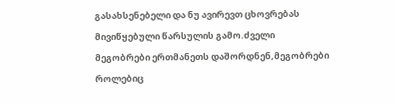გასახსენებელი და ნუ ავირევთ ცხოვრებას მივიწყებული წარსულის გამო.ძველი მეგობრები ერთმანეთს დაშორდნენ,მეგობრები როლებიც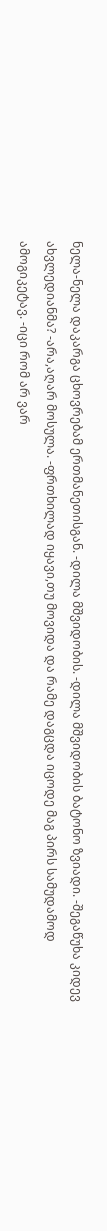ნელა-ნელა დაკარგა ცხოვრებამ ერთმანეთისგან. -დილა მშვიდობის. -დილა მშვიდობის ბატონო ზვიადი. -შეგაწუხა კიდევ ახვლედიანმა? -არა,აღარ მოსულა. -ფრთხილად იყავი,თუ მოვიდა და რამე დაგცდა იცოდე მაგ პირს სამუდამოდ ამოგიკეტავ. -იცი რომ არ ვარ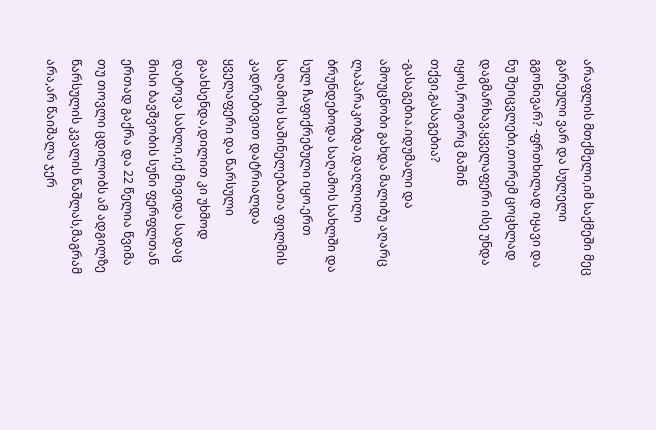არაფლის მთქმელი,იმ საქმეში მეც გარეული ვარ და სულელი გგონივარ? -ფრთხილად იყავი და ნუ შეიცვლები,თორემ ცოცხლად დაგმარხავ.ყველაფერი ისე უნდა იყოს,როგორც მაშინ თქვი,გასაგებია? -გასაგებია.იდუმალი და ამოუცნობი გახდა მალიბუ აღარც ლაპარაკობდა,დაღლილი ბრუნდებოდა საღამოს სახლში და სულ ჩაფიქრებული იყო.ერთ საღამოს საშინელებათა ფილმის კადრებივით დატრიალდა ყველაფერი და წარსული გაახსენდა,დილით კი უხმოდ დატოვა სახლი,იქ მივიდა სადაც მისი ბავშვობის სუნი ფერფლთან ერთად გაქრა და 22 წელია წვიმა თუ თოვლი ცდილობს ამ ადგილზე წარსულის კვალის წაშლას,მაგრამ არა,არ წაიშალა ჯერ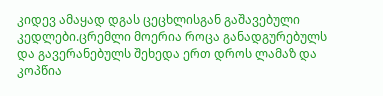კიდევ ამაყად დგას ცეცხლისგან გაშავებული კედლები.ცრემლი მოერია როცა განადგურებულს და გავერანებულს შეხედა ერთ დროს ლამაზ და კოპწია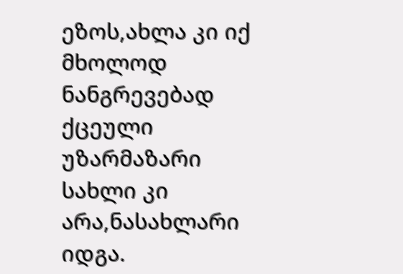ეზოს,ახლა კი იქ მხოლოდ ნანგრევებად ქცეული უზარმაზარი სახლი კი არა,ნასახლარი იდგა.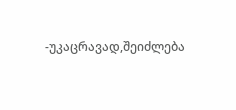-უკაცრავად,შეიძლება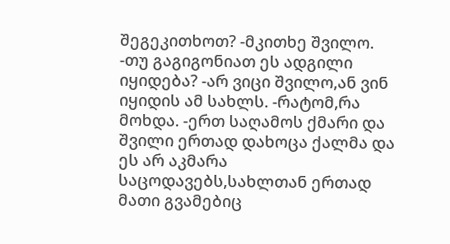შეგეკითხოთ? -მკითხე შვილო. -თუ გაგიგონიათ ეს ადგილი იყიდება? -არ ვიცი შვილო,ან ვინ იყიდის ამ სახლს. -რატომ,რა მოხდა. -ერთ საღამოს ქმარი და შვილი ერთად დახოცა ქალმა და ეს არ აკმარა საცოდავებს,სახლთან ერთად მათი გვამებიც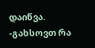დაიწვა. -გახსოვთ რა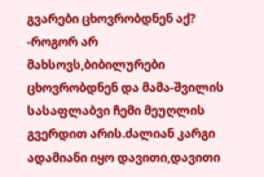გვარები ცხოვრობდნენ აქ? -როგორ არ მახსოვს,ბიბილურები ცხოვრობდნენ და მამა-შვილის სასაფლაბვი ჩემი მეუღლის გვერდით არის.ძალიან კარგი ადამიანი იყო დავითი,დავითი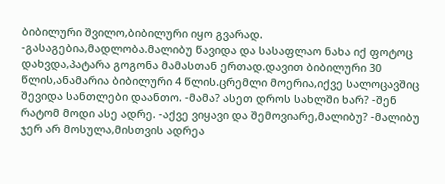ბიბილური შვილო,ბიბილური იყო გვარად. -გასაგებია,მადლობა.მალიბუ წავიდა და სასაფლაო ნახა იქ ფოტოც დახვდა,პატარა გოგონა მამასთან ერთად.დავით ბიბილური 30 წლის,ანამარია ბიბილური 4 წლის.ცრემლი მოერია,იქვე სალოცავშიც შევიდა სანთლები დაანთო. -მამა? ასეთ დროს სახლში ხარ? -შენ რატომ მოდი ასე ადრე. -აქვე ვიყავი და შემოვიარე,მალიბუ? -მალიბუ ჯერ არ მოსულა,მისთვის ადრეა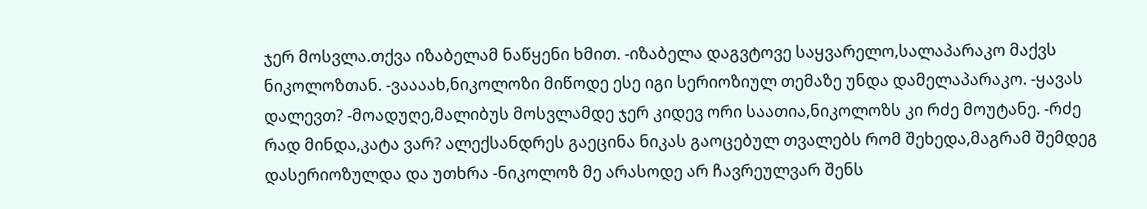ჯერ მოსვლა.თქვა იზაბელამ ნაწყენი ხმით. -იზაბელა დაგვტოვე საყვარელო,სალაპარაკო მაქვს ნიკოლოზთან. -ვაააახ,ნიკოლოზი მიწოდე ესე იგი სერიოზიულ თემაზე უნდა დამელაპარაკო. -ყავას დალევთ? -მოადუღე,მალიბუს მოსვლამდე ჯერ კიდევ ორი საათია,ნიკოლოზს კი რძე მოუტანე. -რძე რად მინდა,კატა ვარ? ალექსანდრეს გაეცინა ნიკას გაოცებულ თვალებს რომ შეხედა,მაგრამ შემდეგ დასერიოზულდა და უთხრა -ნიკოლოზ მე არასოდე არ ჩავრეულვარ შენს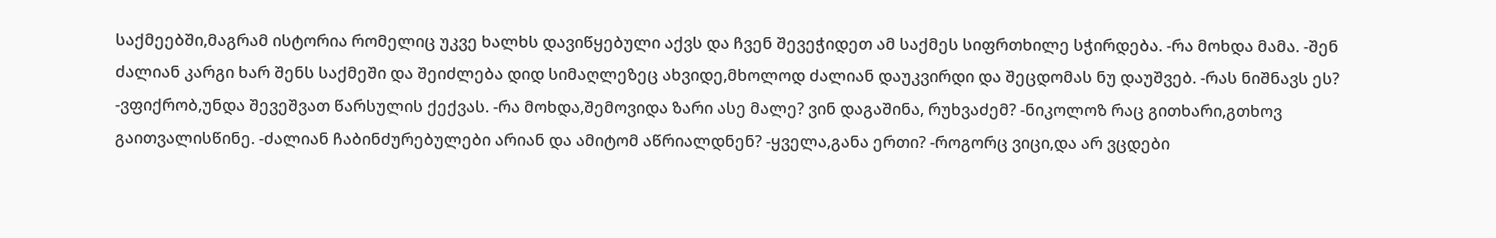საქმეებში,მაგრამ ისტორია რომელიც უკვე ხალხს დავიწყებული აქვს და ჩვენ შევეჭიდეთ ამ საქმეს სიფრთხილე სჭირდება. -რა მოხდა მამა. -შენ ძალიან კარგი ხარ შენს საქმეში და შეიძლება დიდ სიმაღლეზეც ახვიდე,მხოლოდ ძალიან დაუკვირდი და შეცდომას ნუ დაუშვებ. -რას ნიშნავს ეს? -ვფიქრობ,უნდა შევეშვათ წარსულის ქექვას. -რა მოხდა,შემოვიდა ზარი ასე მალე? ვინ დაგაშინა, რუხვაძემ? -ნიკოლოზ რაც გითხარი,გთხოვ გაითვალისწინე. -ძალიან ჩაბინძურებულები არიან და ამიტომ აწრიალდნენ? -ყველა,განა ერთი? -როგორც ვიცი,და არ ვცდები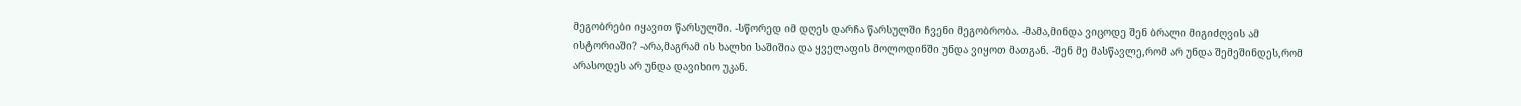მეგობრები იყავით წარსულში. -სწორედ იმ დღეს დარჩა წარსულში ჩვენი მეგობრობა. -მამა,მინდა ვიცოდე შენ ბრალი მიგიძღვის ამ ისტორიაში? -არა,მაგრამ ის ხალხი საშიშია და ყველაფის მოლოდინში უნდა ვიყოთ მათგან. -შენ მე მასწავლე,რომ არ უნდა შემეშინდეს,რომ არასოდეს არ უნდა დავიხიო უკან.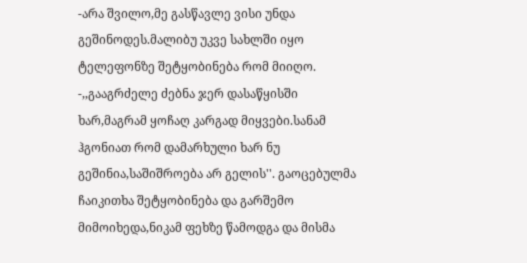-არა შვილო,მე გასწავლე ვისი უნდა გეშინოდეს.მალიბუ უკვე სახლში იყო ტელეფონზე შეტყობინება რომ მიიღო. -,,გააგრძელე ძებნა ჯერ დასაწყისში ხარ,მაგრამ ყოჩაღ კარგად მიყვები.სანამ ჰგონიათ რომ დამარხული ხარ ნუ გეშინია,საშიშროება არ გელის''. გაოცებულმა ჩაიკითხა შეტყობინება და გარშემო მიმოიხედა,ნიკამ ფეხზე წამოდგა და მისმა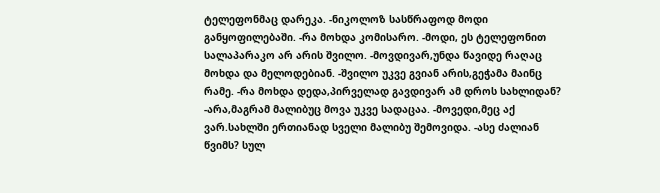ტელეფონმაც დარეკა. -ნიკოლოზ სასწრაფოდ მოდი განყოფილებაში. -რა მოხდა კომისარო. -მოდი, ეს ტელეფონით სალაპარაკო არ არის შვილო. -მოვდივარ,უნდა წავიდე რაღაც მოხდა და მელოდებიან. -შვილო უკვე გვიან არის,გეჭამა მაინც რამე. -რა მოხდა დედა,პირველად გავდივარ ამ დროს სახლიდან? -არა,მაგრამ მალიბუც მოვა უკვე სადაცაა. -მოვედი,მეც აქ ვარ.სახლში ერთიანად სველი მალიბუ შემოვიდა. -ასე ძალიან წვიმს? სულ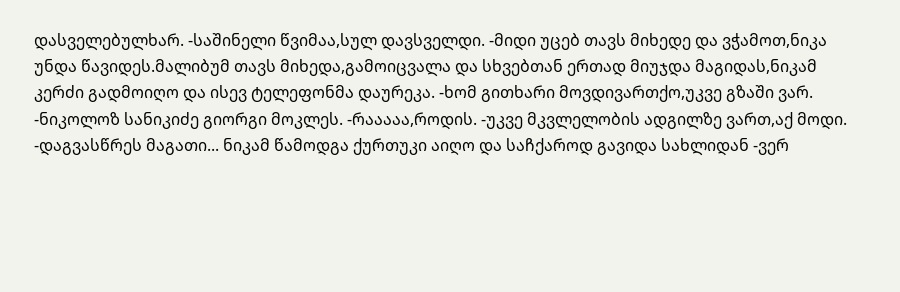დასველებულხარ. -საშინელი წვიმაა,სულ დავსველდი. -მიდი უცებ თავს მიხედე და ვჭამოთ,ნიკა უნდა წავიდეს.მალიბუმ თავს მიხედა,გამოიცვალა და სხვებთან ერთად მიუჯდა მაგიდას,ნიკამ კერძი გადმოიღო და ისევ ტელეფონმა დაურეკა. -ხომ გითხარი მოვდივართქო,უკვე გზაში ვარ. -ნიკოლოზ სანიკიძე გიორგი მოკლეს. -რააააა,როდის. -უკვე მკვლელობის ადგილზე ვართ,აქ მოდი. -დაგვასწრეს მაგათი... ნიკამ წამოდგა ქურთუკი აიღო და საჩქაროდ გავიდა სახლიდან -ვერ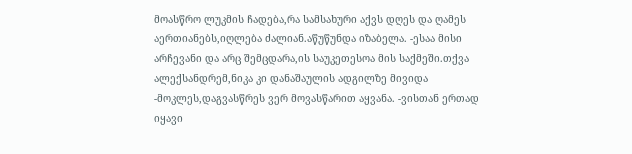მოასწრო ლუკმის ჩადება,რა სამსახური აქვს დღეს და ღამეს აერთიანებს,იღლება ძალიან.აწუწუნდა იზაბელა. -ესაა მისი არჩევანი და არც შემცდარა,ის საუკეთესოა მის საქმეში.თქვა ალექსანდრემ,ნიკა კი დანაშაულის ადგილზე მივიდა -მოკლეს,დაგვასწრეს ვერ მოვასწარით აყვანა. -ვისთან ერთად იყავი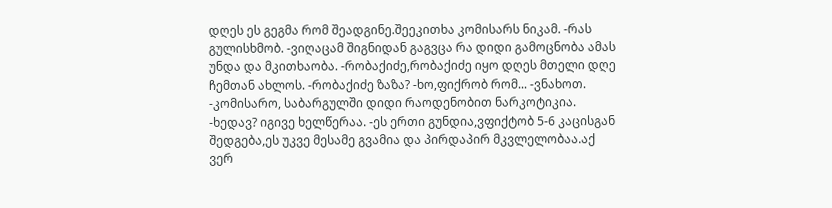დღეს ეს გეგმა რომ შეადგინე.შეეკითხა კომისარს ნიკამ. -რას გულისხმობ. -ვიღაცამ შიგნიდან გაგვცა რა დიდი გამოცნობა ამას უნდა და მკითხაობა. -რობაქიძე,რობაქიძე იყო დღეს მთელი დღე ჩემთან ახლოს. -რობაქიძე ზაზა? -ხო,ფიქრობ რომ... -ვნახოთ. -კომისარო, საბარგულში დიდი რაოდენობით ნარკოტიკია. -ხედავ? იგივე ხელწერაა. -ეს ერთი გუნდია,ვფიქტობ 5-6 კაცისგან შედგება,ეს უკვე მესამე გვამია და პირდაპირ მკვლელობაა.აქ ვერ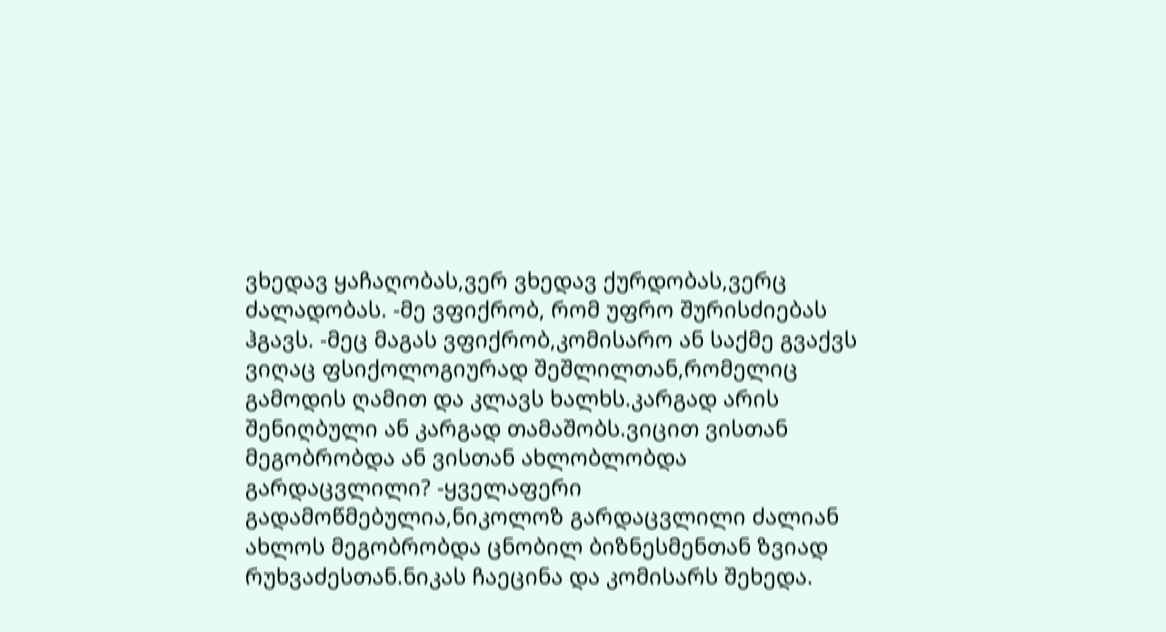ვხედავ ყაჩაღობას,ვერ ვხედავ ქურდობას,ვერც ძალადობას. -მე ვფიქრობ, რომ უფრო შურისძიებას ჰგავს. -მეც მაგას ვფიქრობ,კომისარო ან საქმე გვაქვს ვიღაც ფსიქოლოგიურად შეშლილთან,რომელიც გამოდის ღამით და კლავს ხალხს.კარგად არის შენიღბული ან კარგად თამაშობს.ვიცით ვისთან მეგობრობდა ან ვისთან ახლობლობდა გარდაცვლილი? -ყველაფერი გადამოწმებულია,ნიკოლოზ გარდაცვლილი ძალიან ახლოს მეგობრობდა ცნობილ ბიზნესმენთან ზვიად რუხვაძესთან.ნიკას ჩაეცინა და კომისარს შეხედა.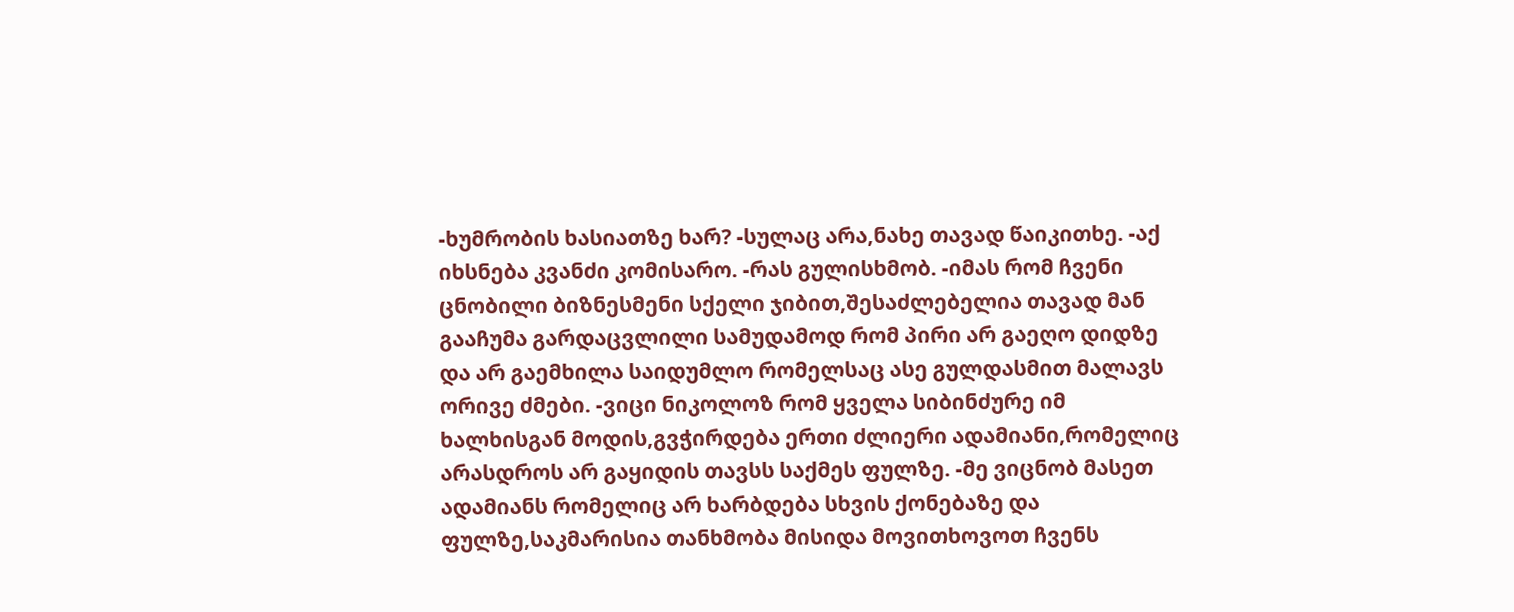-ხუმრობის ხასიათზე ხარ? -სულაც არა,ნახე თავად წაიკითხე. -აქ იხსნება კვანძი კომისარო. -რას გულისხმობ. -იმას რომ ჩვენი ცნობილი ბიზნესმენი სქელი ჯიბით,შესაძლებელია თავად მან გააჩუმა გარდაცვლილი სამუდამოდ რომ პირი არ გაეღო დიდზე და არ გაემხილა საიდუმლო რომელსაც ასე გულდასმით მალავს ორივე ძმები. -ვიცი ნიკოლოზ რომ ყველა სიბინძურე იმ ხალხისგან მოდის,გვჭირდება ერთი ძლიერი ადამიანი,რომელიც არასდროს არ გაყიდის თავსს საქმეს ფულზე. -მე ვიცნობ მასეთ ადამიანს რომელიც არ ხარბდება სხვის ქონებაზე და ფულზე,საკმარისია თანხმობა მისიდა მოვითხოვოთ ჩვენს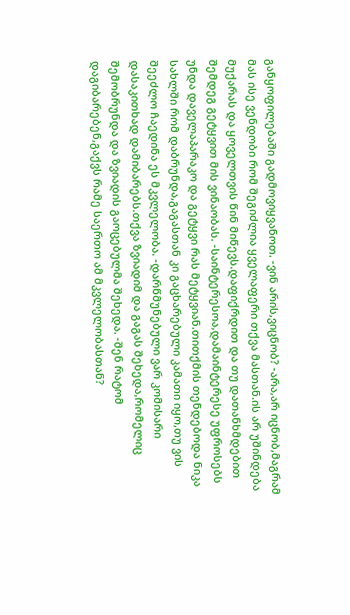განყოფილებაში გადმოვიყვანოთ. -ვინ არის,ვიცნობ? -არა,არ იცნობ,მაგრამ მას ისე ვენდობი რომ შეგიძლია ყველაფერი თქვა მასთან.ის არ უშინდება მუქარას და ყოველთვის წინ მიწევს.დაფიქრდით და თუ დათანხმდებით შემდეგ გეტყვით მის ვინაობას. -საინტერესოა,დამაინტერესე უფროსებს უნდა დაველაპარაკო და გეტყვი რას მეტყვიან.თითქმის თენდებოდა ნიკა სახლში რომ დაბრუნდა,გაგასთან კი გაცხარებული კამათი იყო,თუ ვის შეეძლო ჩაედინა ეს მკვლელობა. -დარწმუნებული ვარ კომისარი დასაკითხად დამიბარებს.თქვა ზვიადიმ და გაგას შეხედა,რომელიც შემობრუნდა და ზვიადის გაოცებულმა შეხედა. -შენ რატომ დაგიბარებენ,გაქვს რამე საერთო ამ მკვლელობასთან?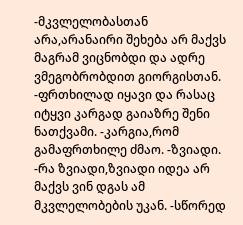-მკვლელობასთან არა,არანაირი შეხება არ მაქვს მაგრამ ვიცნობდი და ადრე ვმეგობრობდით გიორგისთან. -ფრთხილად იყავი და რასაც იტყვი კარგად გაიაზრე შენი ნათქვამი. -კარგია,რომ გამაფრთხილე ძმაო. -ზვიადი. -რა ზვიადი,ზვიადი იდეა არ მაქვს ვინ დგას ამ მკვლელობების უკან. -სწორედ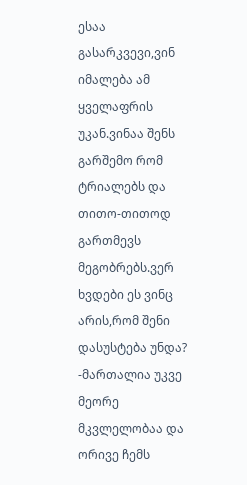ესაა გასარკვევი,ვინ იმალება ამ ყველაფრის უკან.ვინაა შენს გარშემო რომ ტრიალებს და თითო-თითოდ გართმევს მეგობრებს.ვერ ხვდები ეს ვინც არის,რომ შენი დასუსტება უნდა? -მართალია უკვე მეორე მკვლელობაა და ორივე ჩემს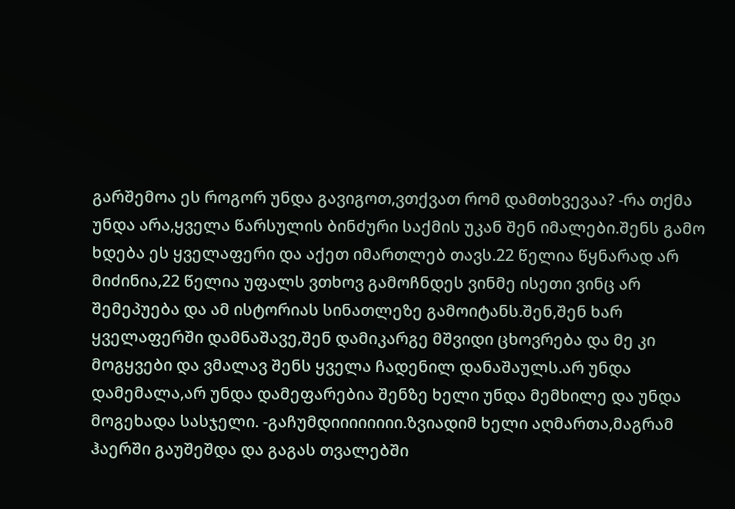გარშემოა ეს როგორ უნდა გავიგოთ,ვთქვათ რომ დამთხვევაა? -რა თქმა უნდა არა,ყველა წარსულის ბინძური საქმის უკან შენ იმალები.შენს გამო ხდება ეს ყველაფერი და აქეთ იმართლებ თავს.22 წელია წყნარად არ მიძინია,22 წელია უფალს ვთხოვ გამოჩნდეს ვინმე ისეთი ვინც არ შემეპუება და ამ ისტორიას სინათლეზე გამოიტანს.შენ,შენ ხარ ყველაფერში დამნაშავე,შენ დამიკარგე მშვიდი ცხოვრება და მე კი მოგყვები და ვმალავ შენს ყველა ჩადენილ დანაშაულს.არ უნდა დამემალა,არ უნდა დამეფარებია შენზე ხელი უნდა მემხილე და უნდა მოგეხადა სასჯელი. -გაჩუმდიიიიიიიი.ზვიადიმ ხელი აღმართა,მაგრამ ჰაერში გაუშეშდა და გაგას თვალებში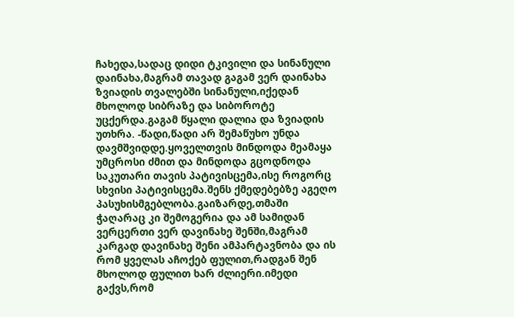ჩახედა,სადაც დიდი ტკივილი და სინანული დაინახა,მაგრამ თავად გაგამ ვერ დაინახა ზვიადის თვალებში სინანული,იქედან მხოლოდ სიბრაზე და სიბოროტე უცქერდა.გაგამ წყალი დალია და ზვიადის უთხრა. -წადი,წადი არ შემაწუხო უნდა დავმშვიდდე.ყოველთვის მინდოდა მეამაყა უმცროსი ძმით და მინდოდა გცოდნოდა საკუთარი თავის პატივისცემა,ისე როგორც სხვისი პატივისცემა.შენს ქმედებებზე აგეღო პასუხისმგებლობა.გაიზარდე,თმაში ჭაღარაც კი შემოგერია და ამ სამიდან ვერცერთი ვერ დავინახე შენში,მაგრამ კარგად დავინახე შენი ამპარტავნობა და ის რომ ყველას აჩოქებ ფულით,რადგან შენ მხოლოდ ფულით ხარ ძლიერი.იმედი გაქვს,რომ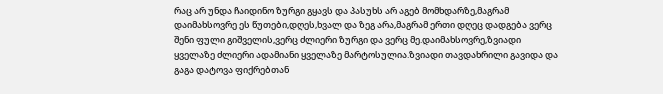რაც არ უნდა ჩაიდინო ზურგი გყავს და პასუხს არ აგებ მომხდარზე,მაგრამ დაიმახსოვრე ეს წუთები,დღეს,ხვალ და ზეგ არა,მაგრამ ერთი დღეც დადგება ვერც შენი ფული გიშველის,ვერც ძლიერი ზურგი და ვერც მე.დაიმახსოვრე,ზვიადი ყველაზე ძლიერი ადამიანი ყველაზე მარტოსულია.ზვიადი თავდახრილი გავიდა და გაგა დატოვა ფიქრებთან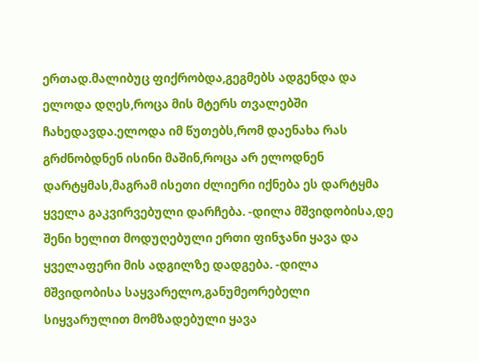ერთად.მალიბუც ფიქრობდა,გეგმებს ადგენდა და ელოდა დღეს,როცა მის მტერს თვალებში ჩახედავდა.ელოდა იმ წუთებს,რომ დაენახა რას გრძნობდნენ ისინი მაშინ,როცა არ ელოდნენ დარტყმას,მაგრამ ისეთი ძლიერი იქნება ეს დარტყმა ყველა გაკვირვებული დარჩება. -დილა მშვიდობისა,დე შენი ხელით მოდუღებული ერთი ფინჯანი ყავა და ყველაფერი მის ადგილზე დადგება. -დილა მშვიდობისა საყვარელო,განუმეორებელი სიყვარულით მომზადებული ყავა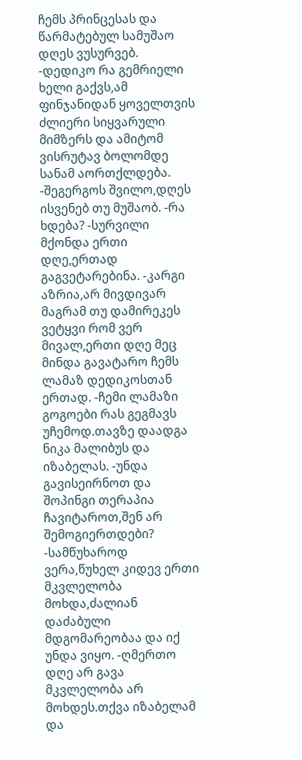ჩემს პრინცესას და წარმატებულ სამუშაო დღეს ვუსურვებ. -დედიკო რა გემრიელი ხელი გაქვს,ამ ფინჯანიდან ყოველთვის ძლიერი სიყვარული მიმზერს და ამიტომ ვისრუტავ ბოლომდე სანამ აორთქლდება. -შეგერგოს შვილო,დღეს ისვენებ თუ მუშაობ. -რა ხდება? -სურვილი მქონდა ერთი დღე,ერთად გაგვეტარებინა. -კარგი აზრია,არ მივდივარ მაგრამ თუ დამირეკეს ვეტყვი რომ ვერ მივალ,ერთი დღე მეც მინდა გავატარო ჩემს ლამაზ დედიკოსთან ერთად. -ჩემი ლამაზი გოგოები რას გეგმავს უჩემოდ.თავზე დაადგა ნიკა მალიბუს და იზაბელას. -უნდა გავისეირნოთ და შოპინგი თერაპია ჩავიტაროთ,შენ არ შემოგიერთდები? -სამწუხაროდ ვერა,წუხელ კიდევ ერთი მკვლელობა მოხდა,ძალიან დაძაბული მდგომარეობაა და იქ უნდა ვიყო. -ღმერთო დღე არ გავა მკვლელობა არ მოხდეს.თქვა იზაბელამ და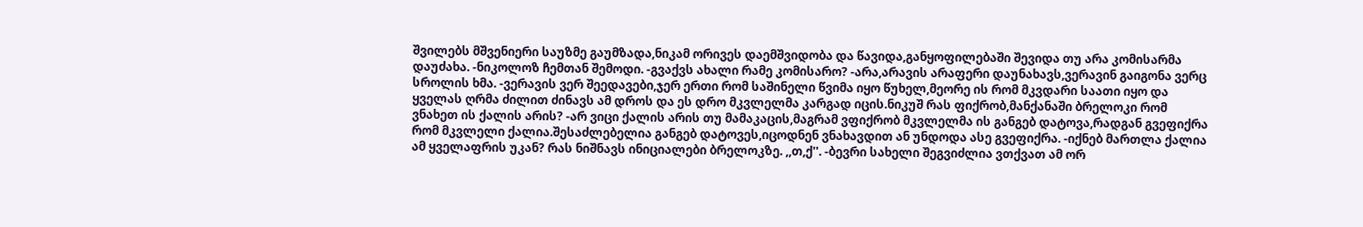შვილებს მშვენიერი საუზმე გაუმზადა,ნიკამ ორივეს დაემშვიდობა და წავიდა,განყოფილებაში შევიდა თუ არა კომისარმა დაუძახა. -ნიკოლოზ ჩემთან შემოდი. -გვაქვს ახალი რამე კომისარო? -არა,არავის არაფერი დაუნახავს,ვერავინ გაიგონა ვერც სროლის ხმა. -ვერავის ვერ შეედავები,ჯერ ერთი რომ საშინელი წვიმა იყო წუხელ,მეორე ის რომ მკვდარი საათი იყო და ყველას ღრმა ძილით ძინავს ამ დროს და ეს დრო მკვლელმა კარგად იცის.ნიკუშ რას ფიქრობ,მანქანაში ბრელოკი რომ ვნახეთ ის ქალის არის? -არ ვიცი ქალის არის თუ მამაკაცის,მაგრამ ვფიქრობ მკვლელმა ის განგებ დატოვა,რადგან გვეფიქრა რომ მკვლელი ქალია.შესაძლებელია განგებ დატოვეს,იცოდნენ ვნახავდით ან უნდოდა ასე გვეფიქრა. -იქნებ მართლა ქალია ამ ყველაფრის უკან? რას ნიშნავს ინიციალები ბრელოკზე. ,,თ,ქ''. -ბევრი სახელი შეგვიძლია ვთქვათ ამ ორ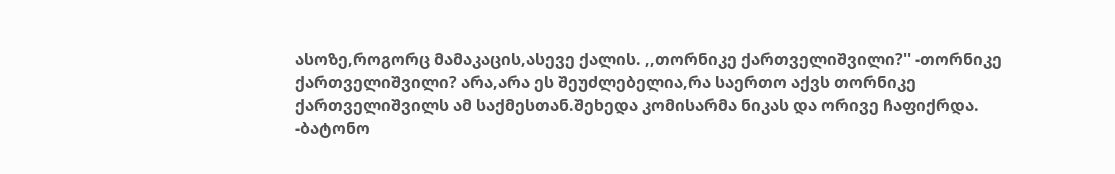ასოზე,როგორც მამაკაცის,ასევე ქალის. ,,თორნიკე ქართველიშვილი?'' -თორნიკე ქართველიშვილი? არა,არა ეს შეუძლებელია,რა საერთო აქვს თორნიკე ქართველიშვილს ამ საქმესთან.შეხედა კომისარმა ნიკას და ორივე ჩაფიქრდა. -ბატონო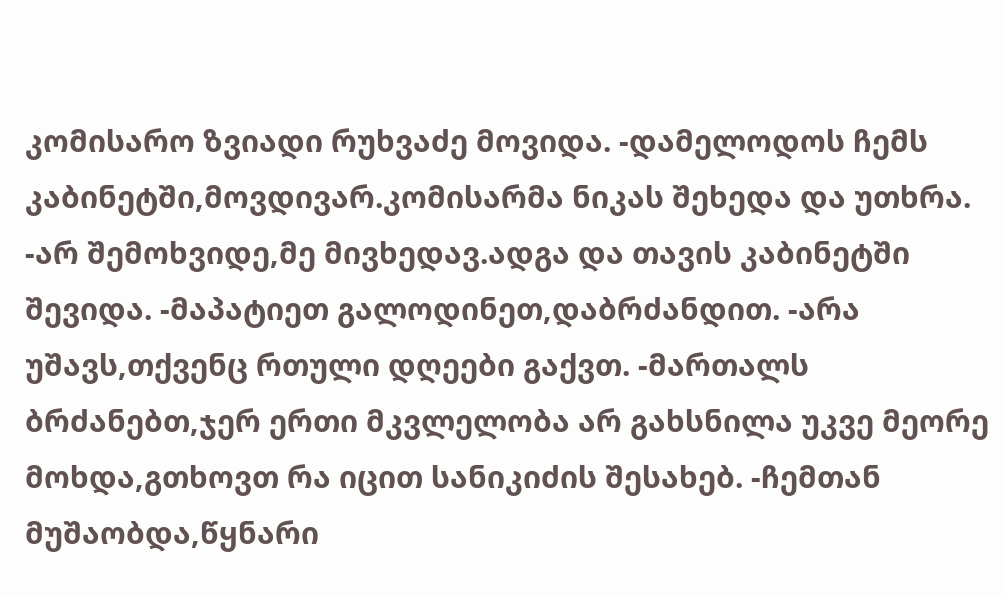კომისარო ზვიადი რუხვაძე მოვიდა. -დამელოდოს ჩემს კაბინეტში,მოვდივარ.კომისარმა ნიკას შეხედა და უთხრა. -არ შემოხვიდე,მე მივხედავ.ადგა და თავის კაბინეტში შევიდა. -მაპატიეთ გალოდინეთ,დაბრძანდით. -არა უშავს,თქვენც რთული დღეები გაქვთ. -მართალს ბრძანებთ,ჯერ ერთი მკვლელობა არ გახსნილა უკვე მეორე მოხდა,გთხოვთ რა იცით სანიკიძის შესახებ. -ჩემთან მუშაობდა,წყნარი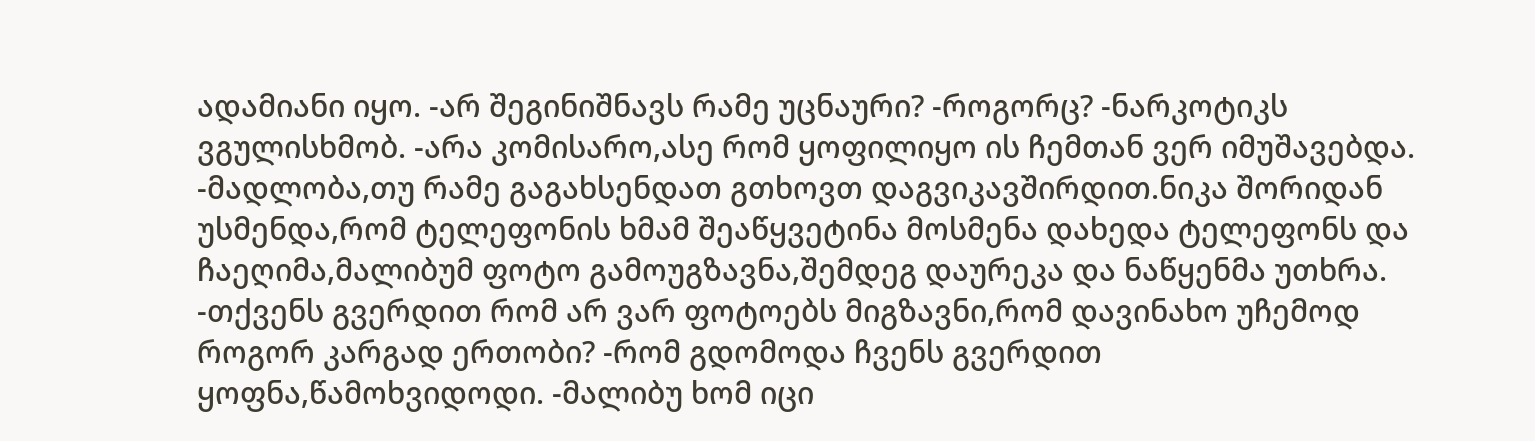ადამიანი იყო. -არ შეგინიშნავს რამე უცნაური? -როგორც? -ნარკოტიკს ვგულისხმობ. -არა კომისარო,ასე რომ ყოფილიყო ის ჩემთან ვერ იმუშავებდა. -მადლობა,თუ რამე გაგახსენდათ გთხოვთ დაგვიკავშირდით.ნიკა შორიდან უსმენდა,რომ ტელეფონის ხმამ შეაწყვეტინა მოსმენა დახედა ტელეფონს და ჩაეღიმა,მალიბუმ ფოტო გამოუგზავნა,შემდეგ დაურეკა და ნაწყენმა უთხრა. -თქვენს გვერდით რომ არ ვარ ფოტოებს მიგზავნი,რომ დავინახო უჩემოდ როგორ კარგად ერთობი? -რომ გდომოდა ჩვენს გვერდით ყოფნა,წამოხვიდოდი. -მალიბუ ხომ იცი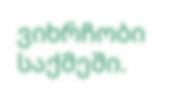ვიხრჩობი საქმეში.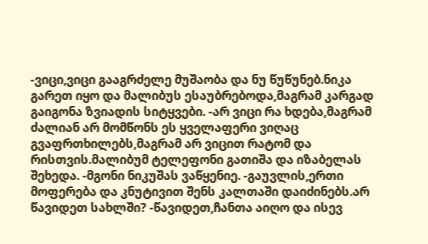-ვიცი,ვიცი გააგრძელე მუშაობა და ნუ წუწუნებ.ნიკა გარეთ იყო და მალიბუს ესაუბრებოდა,მაგრამ კარგად გაიგონა ზვიადის სიტყვები. -არ ვიცი რა ხდება,მაგრამ ძალიან არ მომწონს ეს ყველაფერი ვიღაც გვაფრთხილებს,მაგრამ არ ვიცით რატომ და რისთვის.მალიბუმ ტელეფონი გათიშა და იზაბელას შეხედა. -მგონი ნიკუშას ვაწყენიე. -გაუვლის,ერთი მოფერება და კნუტივით შენს კალთაში დაიძინებს.არ წავიდეთ სახლში? -წავიდეთ,ჩანთა აიღო და ისევ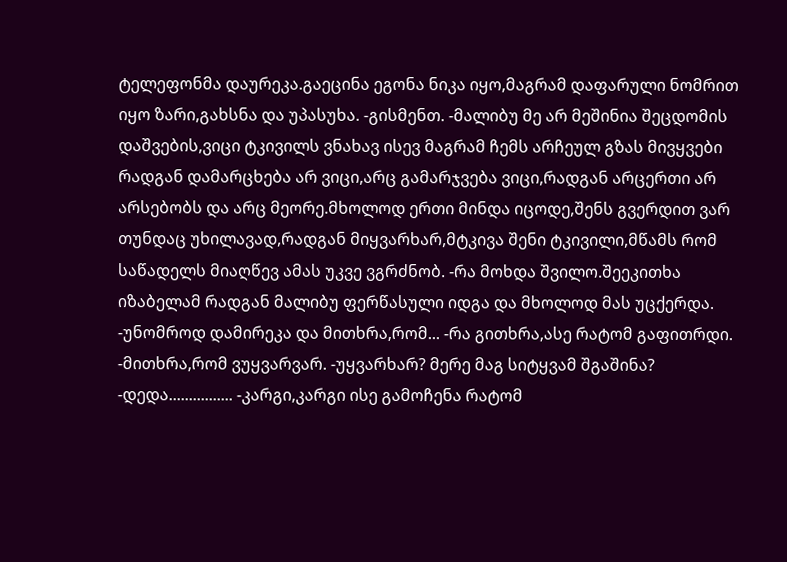ტელეფონმა დაურეკა.გაეცინა ეგონა ნიკა იყო,მაგრამ დაფარული ნომრით იყო ზარი,გახსნა და უპასუხა. -გისმენთ. -მალიბუ მე არ მეშინია შეცდომის დაშვების,ვიცი ტკივილს ვნახავ ისევ მაგრამ ჩემს არჩეულ გზას მივყვები რადგან დამარცხება არ ვიცი,არც გამარჯვება ვიცი,რადგან არცერთი არ არსებობს და არც მეორე.მხოლოდ ერთი მინდა იცოდე,შენს გვერდით ვარ თუნდაც უხილავად,რადგან მიყვარხარ,მტკივა შენი ტკივილი,მწამს რომ საწადელს მიაღწევ ამას უკვე ვგრძნობ. -რა მოხდა შვილო.შეეკითხა იზაბელამ რადგან მალიბუ ფერწასული იდგა და მხოლოდ მას უცქერდა. -უნომროდ დამირეკა და მითხრა,რომ... -რა გითხრა,ასე რატომ გაფითრდი. -მითხრა,რომ ვუყვარვარ. -უყვარხარ? მერე მაგ სიტყვამ შგაშინა? -დედა................ -კარგი,კარგი ისე გამოჩენა რატომ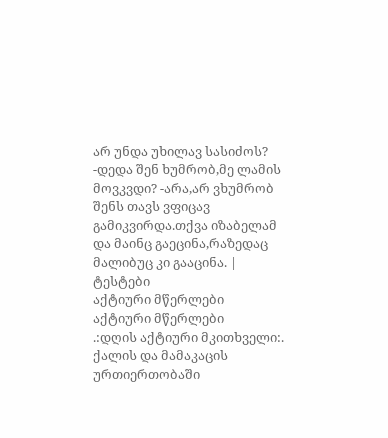არ უნდა უხილავ სასიძოს? -დედა შენ ხუმრობ,მე ლამის მოვკვდი? -არა,არ ვხუმრობ შენს თავს ვფიცავ გამიკვირდა.თქვა იზაბელამ და მაინც გაეცინა,რაზედაც მალიბუც კი გააცინა. |
ტესტები
აქტიური მწერლები
აქტიური მწერლები
.:დღის აქტიური მკითხველი:.
ქალის და მამაკაცის ურთიერთობაში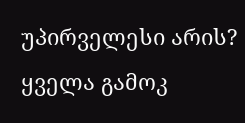უპირველესი არის?
ყველა გამოკ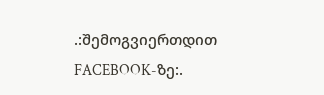.:შემოგვიერთდით FACEBOOK-ზე:.